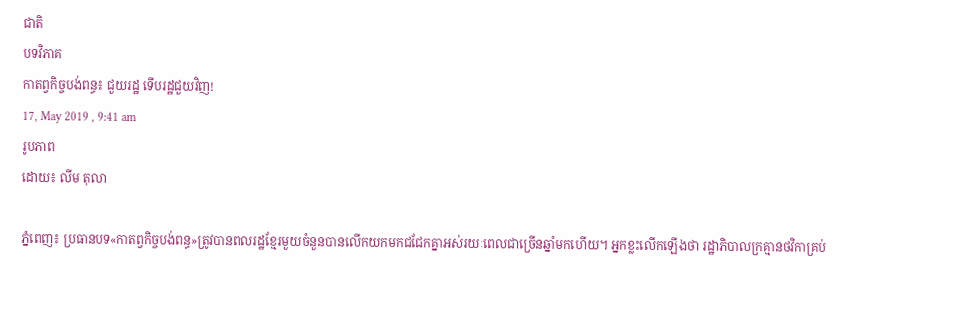ជាតិ
បទវិភាគ
កាតព្វកិច្ចបង់ពន្ធ៖ ជួយរដ្ឋ ទើបរដ្ឋជួយវិញ!
17, May 2019 , 9:41 am
រូបភាព
ដោយ៖ លីម តុលា

ភ្នំពេញ៖ ប្រធានបទ«កាតព្វកិច្ចបង់ពន្ធ»ត្រូវបានពលរដ្ឋខ្មែរមួយចំនួនបានលើកយកមកជជែកគ្នាអស់រយៈពេលជាច្រើនឆ្នាំមកហើយ។ អ្នកខ្លះលើកឡើងថា រដ្ឋាភិបាលក្រគ្មានថវិកាគ្រប់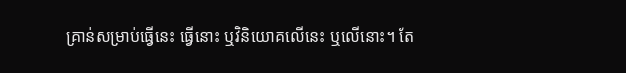គ្រាន់សម្រាប់ធ្វើនេះ ធ្វើនោះ ឬវិនិយោគលើនេះ ឬលើនោះ។ តែ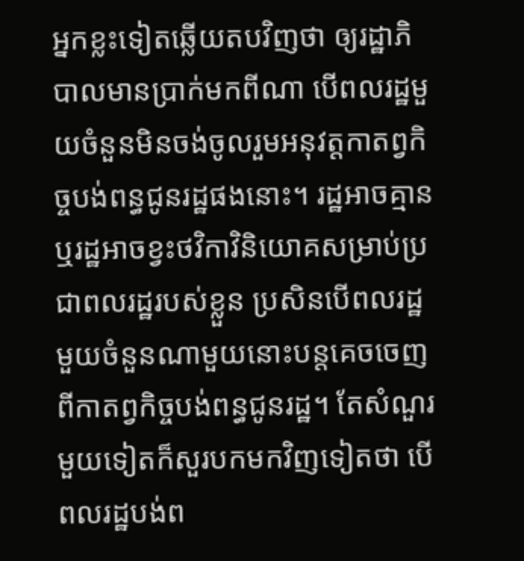អ្នកខ្លះទៀតឆ្លើយតបវិញថា ឲ្យរដ្ឋាភិបាលមានប្រាក់មកពីណា បើពលរដ្ឋមួយចំនួនមិនចង់ចូលរួមអនុវត្តកាតព្វកិច្ចបង់ពន្ធជូនរដ្ឋផងនោះ។ រដ្ឋអាចគ្មាន ឬរដ្ឋអាចខ្វះថវិកាវិនិយោគសម្រាប់ប្រជាពលរដ្ឋរបស់ខ្លួន ប្រសិនបើពលរដ្ឋមួយចំនួនណាមួយនោះបន្តគេចចេញពីកាតព្វកិច្ចបង់ពន្ធជូនរដ្ឋ។ តែសំណួរមួយទៀតក៏សួរបកមកវិញទៀតថា បើពលរដ្ឋបង់ព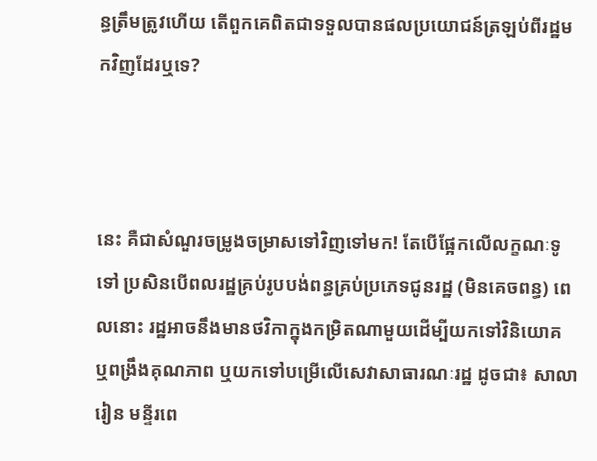ន្ធត្រឹមត្រូវហើយ តើពួកគេពិតជាទទួលបានផលប្រយោជន៍ត្រឡប់ពីរដ្ឋមកវិញដែរឬទេ?



នេះ គឺជាសំណួរចម្រូងចម្រាសទៅវិញទៅមក! តែបើផ្អែកលើលក្ខណៈទូទៅ ប្រសិនបើពលរដ្ឋគ្រប់រូបបង់ពន្ធគ្រប់ប្រភេទជូនរដ្ឋ (មិនគេចពន្ធ) ពេលនោះ រដ្ឋអាចនឹងមានថវិកាក្នុងកម្រិតណាមួយដើម្បីយកទៅវិនិយោគ ឬពង្រឹងគុណភាព ឬយកទៅបម្រើលើសេវាសាធារណៈរដ្ឋ ដូចជា៖ សាលារៀន មន្ទីរពេ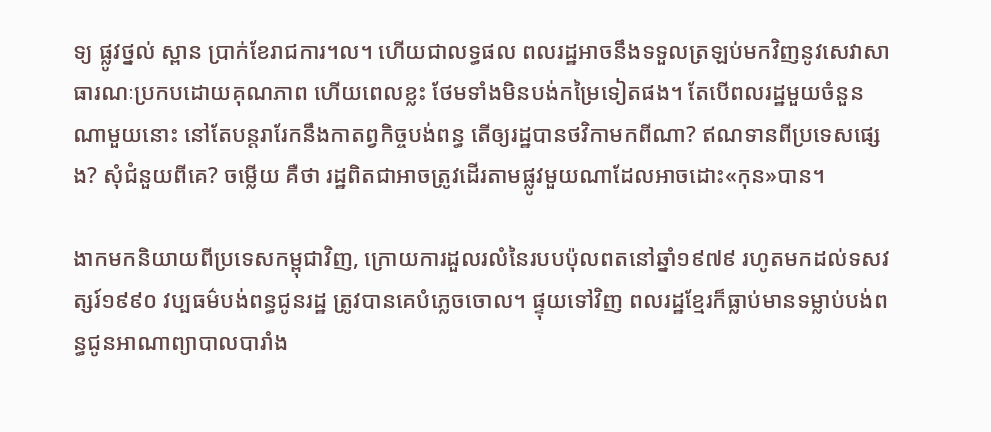ទ្យ ផ្លូវថ្នល់ ស្ពាន ប្រាក់ខែរាជការ។ល។ ហើយជាលទ្ធផល ពលរដ្ឋអាចនឹងទទួលត្រឡប់មកវិញនូវសេវាសាធារណៈប្រកបដោយគុណភាព ហើយពេលខ្លះ ថែមទាំងមិនបង់កម្រៃទៀតផង។ តែបើពលរដ្ឋមួយចំនួនណាមួយនោះ នៅតែបន្តរារែកនឹងកាតព្វកិច្ចបង់ពន្ធ តើឲ្យរដ្ឋបានថវិកាមកពីណា? ឥណទានពីប្រទេសផ្សេង? សុំជំនួយពីគេ? ចម្លើយ គឺថា រដ្ឋពិតជាអាចត្រូវដើរតាមផ្លូវមួយណាដែលអាចដោះ«កុន»បាន។

ងាកមកនិយាយពីប្រទេសកម្ពុជាវិញ, ក្រោយការដួលរលំនៃរបបប៉ុលពតនៅឆ្នាំ១៩៧៩ រហូតមកដល់ទសវត្សរ៍១៩៩០ វប្បធម៌បង់ពន្ធជូនរដ្ឋ ត្រូវបានគេបំភ្លេចចោល។ ផ្ទុយទៅវិញ ពលរដ្ឋខ្មែរក៏ធ្លាប់មានទម្លាប់បង់ពន្ធជូនអាណាព្យាបាលបារាំង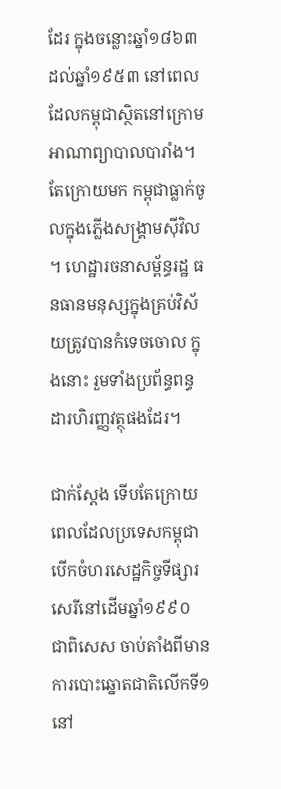ដែរ ក្នុងចន្លោះឆ្នាំ១៨៦៣ដល់ឆ្នាំ១៩៥៣ នៅពេលដែលកម្ពុជាស្ថិតនៅក្រោមអាណាព្យាបាលបារាំង។ តែក្រោយមក កម្ពុជាធ្លាក់ចូលក្នុងភ្លើងសង្គ្រាមស៊ីវិល។ ហេដ្ឋារចនាសម្ព័ន្ធរដ្ឋ ធនធានមនុស្សក្នុងគ្រប់វិស័យត្រូវបានកំទេចចោល ក្នុងនោះ រួមទាំងប្រព័ន្ធពន្ធដារហិរញ្ញវត្ថុផងដែរ។

ជាក់ស្តែង ទើបតែក្រោយពេលដែលប្រទេសកម្ពុជាបើកចំហរសេដ្ឋកិច្ចទីផ្សារសេរីនៅដើមឆ្នាំ១៩៩០ ជាពិសេស ចាប់តាំងពីមានការបោះឆ្នោតជាតិលើកទី១នៅ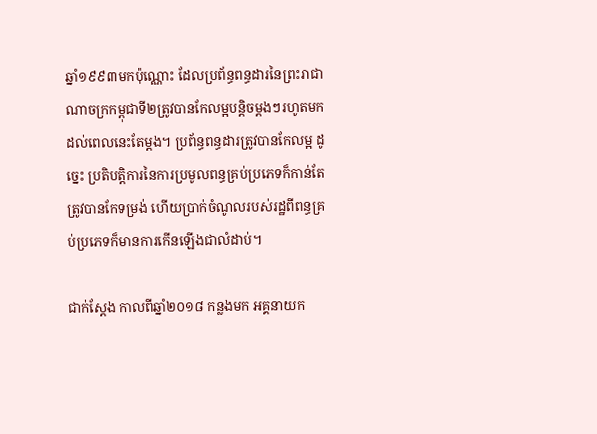ឆ្នាំ១៩៩៣មកប៉ុណ្ណោះ ដែលប្រព័ន្ធពន្ធដារនៃព្រះរាជាណាចក្រកម្ពុជាទី២ត្រូវបានកែលម្អបន្តិចម្តងៗរហូតមកដល់ពេលនេះតែម្តង។ ប្រព័ន្ធពន្ធដារត្រូវបានកែលម្អ ដូច្នេះ ប្រតិបត្តិការនៃការប្រមូលពន្ធគ្រប់ប្រភេទក៏កាន់តែត្រូវបានកែទម្រង់ ហើយប្រាក់ចំណូលរបស់រដ្ឋពីពន្ធគ្រប់ប្រភេទក៏មានការកើនឡើងជាលំដាប់។

ជាក់ស្តែង កាលពីឆ្នាំ២០១៨ កន្លងមក អគ្គនាយក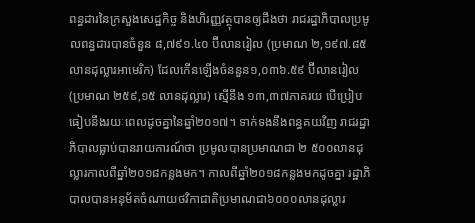ពន្ធដារនៃក្រសួងសេដ្ឋកិច្ច និងហិរញ្ញវត្ថុបានឲ្យដឹងថា រាជរដ្ឋាភិបាលប្រមូលពន្ធដារបានចំនួន ៨,៧៩១.៤០ ប៊ីលានរៀល (ប្រមាណ ២,១៩៧.៨៥ លានដុល្លារអាមេរិក) ដែលកើនឡើងចំននួន១,០៣៦.៥៩ ប៊ីលានរៀល (ប្រមាណ ២៥៩,១៥ លានដុល្លារ) ស្មើនឹង ១៣,៣៧ភាគរយ បើប្រៀបធៀបនឹងរយៈពេលដូចគ្នានៃឆ្នាំ២០១៧។ ទាក់ទងនឹងពន្ធគយវិញ រាជរដ្ឋាភិបាលធ្លាប់បានរាយការណ៍ថា ប្រមូលបានប្រមាណជា ២ ៥០០លានដុល្លារកាលពីឆ្នាំ២០១៨កន្លងមក។ កាលពីឆ្នាំ២០១៨កន្លងមកដូចគ្នា រដ្ឋាភិបាលបានអនុម័តចំណាយថវិកាជាតិប្រមាណជា៦០០០លានដុល្លារ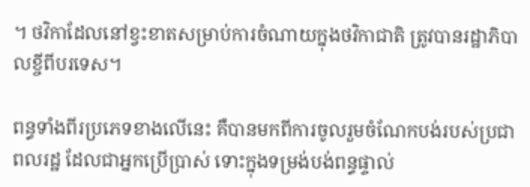។ ថវិកាដែលនៅខ្វះខាតសម្រាប់ការចំណាយក្នុងថវិកាជាតិ ត្រូវបានរដ្ឋាភិបាលខ្ចីពីបរទេស។

ពន្ធទាំងពីរប្រភេទខាងលើនេះ គឺបានមកពីការចូលរួមចំណែកបង់របស់ប្រជាពលរដ្ឋ ដែលជាអ្នកប្រើប្រាស់ ទោះក្នុងទម្រង់បង់ពន្ធផ្ទាល់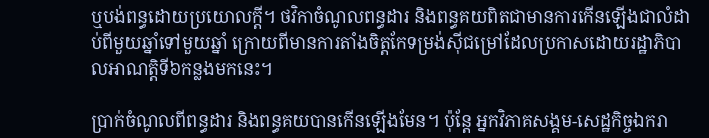ឬបង់ពន្ធដោយប្រយោលក្តី។ ថវិកាចំណូលពន្ធដារ និងពន្ធគយពិតជាមានការកើនឡើងជាលំដាប់ពីមួយឆ្នាំទៅមួយឆ្នាំ ក្រោយពីមានការតាំងចិត្តកែទម្រង់ស៊ីជម្រៅដែលប្រកាសដោយរដ្ឋាភិបាលអាណត្តិទី៦កន្លងមកនេះ។

ប្រាក់ចំណូលពីពន្ធដារ និងពន្ធគយបានកើនឡើងមែន។ ប៉ុន្តែ អ្នកវិភាគសង្គម-សេដ្ឋកិច្ចឯករា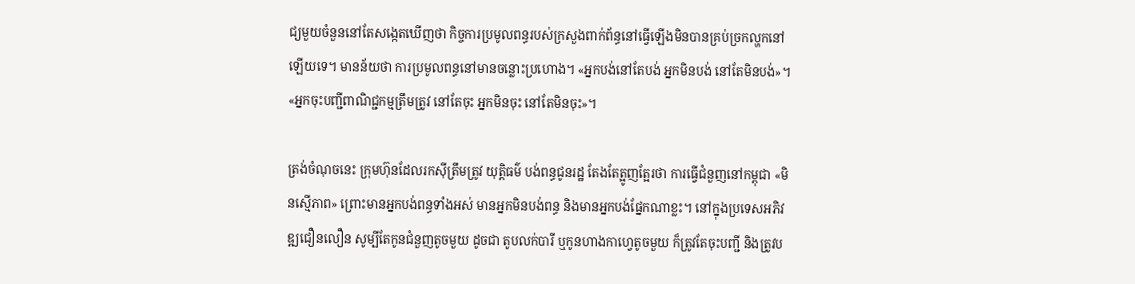ជ្យមួយចំនួននៅតែសង្កេតឃើញថា កិច្ចការប្រមូលពន្ធរបស់ក្រសួងពាក់ព័ន្ធនៅធ្វើឡើងមិនបានគ្រប់ច្រកល្ហកនៅឡើយទេ។ មានន័យថា ការប្រមូលពន្ធនៅមានចន្លោះប្រហោង។ «អ្នកបង់នៅតែបង់ អ្នកមិនបង់ នៅតែមិនបង់»។ «អ្នកចុះបញ្ជីពាណិជ្ជកម្មត្រឹមត្រូវ នៅតែចុះ អ្នកមិនចុះ នៅតែមិនចុះ»។

ត្រង់ចំណុចនេះ ក្រុមហ៊ុនដែលរកស៊ីត្រឹមត្រូវ យុត្តិធម៌ បង់ពន្ធជូនរដ្ឋ តែងតែត្អូញត្អែរថា ការធ្វើជំនួញនៅកម្ពុជា «មិនស្មើភាព» ព្រោះមានអ្នកបង់ពន្ធទាំងអស់ មានអ្នកមិនបង់ពន្ធ និងមានអ្នកបង់ផ្នែកណាខ្លះ។ នៅក្នុងប្រទេសអភិវឌ្ឍជឿនលឿន សូម្បីតែកូនជំនួញតូចមួយ ដូចជា តូបលក់បារី ឬកូនហាងកាហ្វេតូចមួយ ក៏ត្រូវតែចុះបញ្ជី និងត្រូវប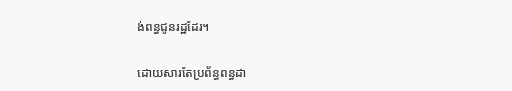ង់ពន្ធជូនរដ្ឋដែរ។

ដោយសារតែប្រព័ន្ធពន្ធដា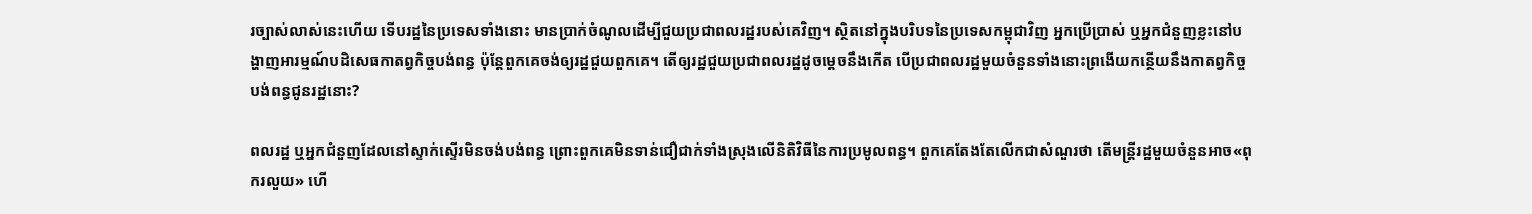រច្បាស់លាស់នេះហើយ ទើបរដ្ឋនៃប្រទេសទាំងនោះ មានប្រាក់ចំណូលដើម្បីជួយប្រជាពលរដ្ឋរបស់គេវិញ។ ស្ថិតនៅក្នុងបរិបទនៃប្រទេសកម្ពុជាវិញ អ្នកប្រើប្រាស់ ឬអ្នកជំនួញខ្លះនៅបង្ហាញអារម្មណ៍បដិសេធកាតព្វកិច្ចបង់ពន្ធ ប៉ុន្តែពួកគេចង់ឲ្យរដ្ឋជួយពួកគេ។ តើឲ្យរដ្ឋជួយប្រជាពលរដ្ឋដូចម្តេចនឹងកើត បើប្រជាពលរដ្ឋមួយចំនួនទាំងនោះព្រងើយកន្ថើយនឹងកាតព្វកិច្ចបង់ពន្ធជូនរដ្ឋនោះ?

ពលរដ្ឋ ឬអ្នកជំនួញដែលនៅស្ទាក់ស្ទើរមិនចង់បង់ពន្ធ ព្រោះពួកគេមិនទាន់ជឿជាក់ទាំងស្រុងលើនិតិវិធីនៃការប្រមូលពន្ធ។ ពួកគេតែងតែលើកជាសំណួរថា តើមន្ត្រីរដ្ឋមួយចំនួនអាច«ពុករលួយ» ហើ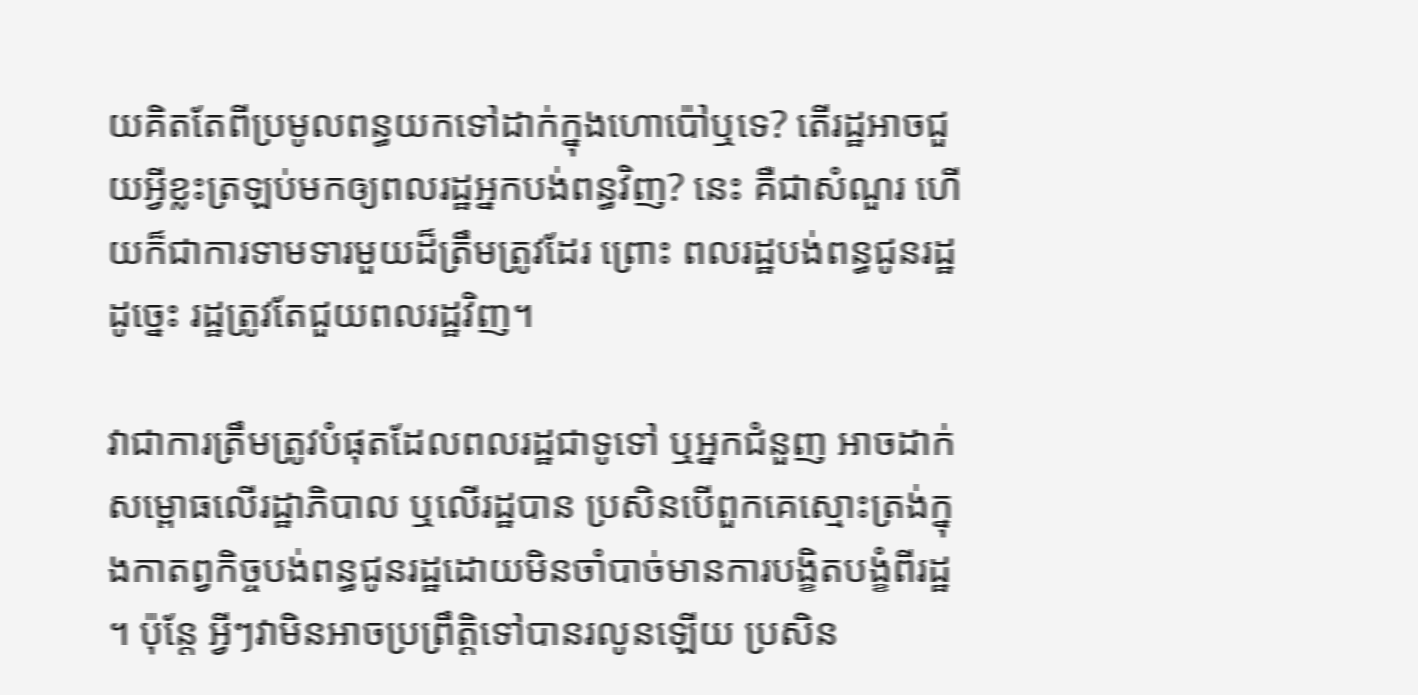យគិតតែពីប្រមូលពន្ធយកទៅដាក់ក្នុងហោប៉ៅឬទេ? តើរដ្ឋអាចជួយអ្វីខ្លះត្រឡប់មកឲ្យពលរដ្ឋអ្នកបង់ពន្ធវិញ? នេះ គឺជាសំណួរ ហើយក៏ជាការទាមទារមួយដ៏ត្រឹមត្រូវដែរ ព្រោះ ពលរដ្ឋបង់ពន្ធជូនរដ្ឋ ដូច្នេះ រដ្ឋត្រូវតែជួយពលរដ្ឋវិញ។

វាជាការត្រឹមត្រូវបំផុតដែលពលរដ្ឋជាទូទៅ ឬអ្នកជំនួញ អាចដាក់សម្ពោធលើរដ្ឋាភិបាល ឬលើរដ្ឋបាន ប្រសិនបើពួកគេស្មោះត្រង់ក្នុងកាតព្វកិច្ចបង់ពន្ធជូនរដ្ឋដោយមិនចាំបាច់មានការបង្ខិតបង្ខំពីរដ្ឋ។ ប៉ុន្តែ អ្វីៗវាមិនអាចប្រព្រឹត្តិទៅបានរលូនឡើយ ប្រសិន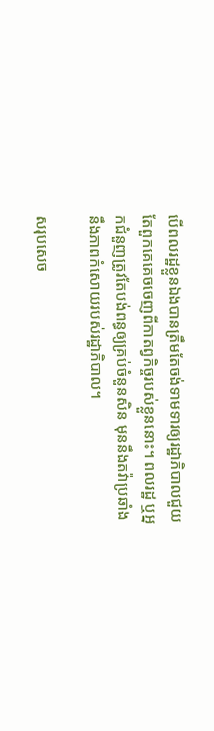បើពលរដ្ឋខ្លួនឯងបានត្រឹមតែចង់ទាមទារឲ្យរដ្ឋាភិបាលជួយ តែពួកគេគេចចេញពីកាតព្វកិច្ចរបស់ខ្លួននោះ។ ពលរដ្ឋ ឬអ្នកជំនួញត្រូវតែបង់ពន្ធឲ្យគ្រប់ចំនួនសិន មុននឹងតវ៉ាប្រឆាំងនឹងភាពកំសោយរបស់រដ្ឋាភិបាល។

សរុបសេច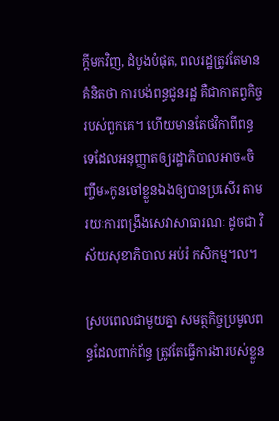ក្តីមកវិញ, ដំបូងបំផុត, ពលរដ្ឋត្រូវតែមានគំនិតថា ការបង់ពន្ធជូនរដ្ឋ គឺជាកាតព្វកិច្ចរបស់ពួកគេ។ ហើយមានតែថវិកាពីពន្ធទេដែលអនុញ្ញាតឲ្យរដ្ឋាភិបាលអាច«ចិញ្ចឹម»កូនចៅខ្លួនឯងឲ្យបានប្រសើរ តាមរយៈការពង្រឹងសេវាសាធារណៈ ដូចជា វិស័យសុខាភិបាល អប់រំ កសិកម្ម។ល។

ស្របពេលជាមួយគ្នា សមត្ថកិច្ចប្រមូលពន្ធដែលពាក់ព័ន្ធ ត្រូវតែធ្វើការងារបស់ខ្លួន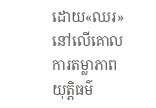ដោយ«ឈរ»នៅលើគោលការតម្លាភាព យុត្តិធម៌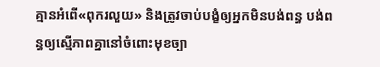គ្មានអំពើ«ពុករលួយ» និងត្រូវចាប់បង្ខំឲ្យអ្នកមិនបង់ពន្ធ បង់ពន្ធឲ្យស្មើភាពគ្នានៅចំពោះមុខច្បា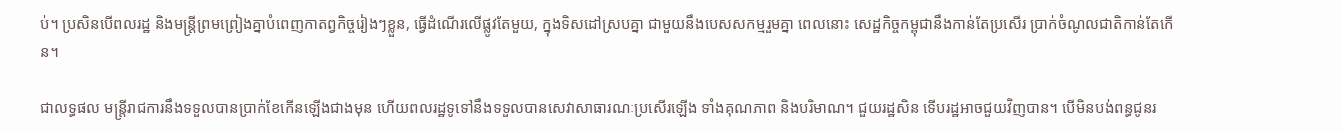ប់។ ប្រសិនបើពលរដ្ឋ និងមន្ត្រីព្រមព្រៀងគ្នាបំពេញកាតព្វកិច្ចរៀងៗខ្លួន, ធ្វើដំណើរលើផ្លូវតែមួយ, ក្នុងទិសដៅស្របគ្នា ជាមួយនឹងបេសសកម្មរួមគ្នា ពេលនោះ សេដ្ឋកិច្ចកម្ពុជានឹងកាន់តែប្រសើរ ប្រាក់ចំណូលជាតិកាន់តែកើន។

ជាលទ្ធផល មន្ត្រីរាជការនឹងទទួលបានប្រាក់ខែកើនឡើងជាងមុន ហើយពលរដ្ឋទូទៅនឹងទទួលបានសេវាសាធារណៈប្រសើរឡើង ទាំងគុណភាព និងបរិមាណ។ ជួយរដ្ឋសិន ទើបរដ្ឋអាចជួយវិញបាន។ បើមិនបង់ពន្ធជូនរ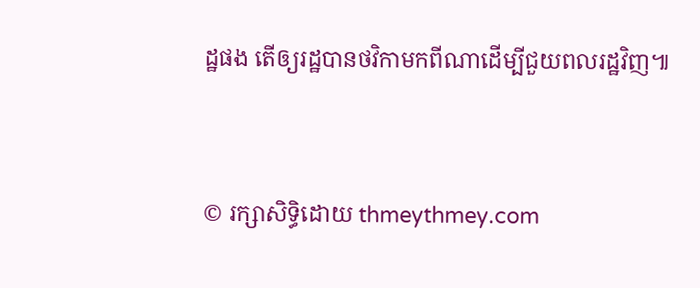ដ្ឋផង តើឲ្យរដ្ឋបានថវិកាមកពីណាដើម្បីជួយពលរដ្ឋវិញ៕


© រក្សាសិទ្ធិដោយ thmeythmey.com